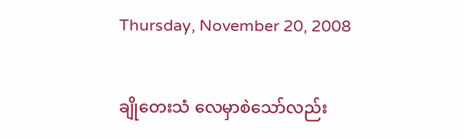Thursday, November 20, 2008

ချိုတေးသံ လေမှာစဲသော်လည်း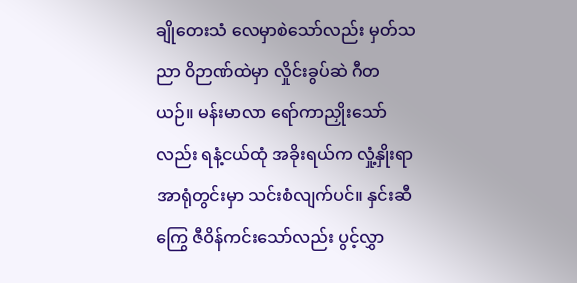ချိုတေးသံ လေမှာစဲသော်လည်း မှတ်သညာ ၀ိဉာဏ်ထဲမှာ လှိုင်းခွပ်ဆဲ ဂီတယဉ်။ မန်းမာလာ ရော်ကာညှိုးသော်လည်း ရနံ့ငယ်ထုံ အခိုးရယ်က လှုံ့နှိုးရာ အာရုံတွင်းမှာ သင်းစံလျက်ပင်။ နှင်းဆီကြွေ ဇီဝိန်ကင်းသော်လည်း ပွင့်လွှာ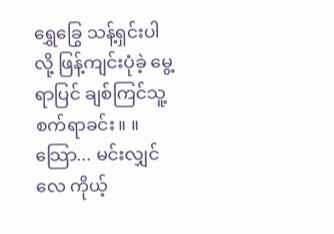ရွှေခြွေ သန့်ရှင်းပါလို့ ဖြန့်ကျင်းပုံခဲ့ မွေ့ရာပြင် ချစ်ကြင်သူ့ စက်ရာခင်း။ ။ သြော... မင်းလျှင်လေ ကိုယ့်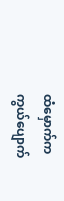ထံမှောက်က ကွယ်ပျောက်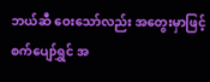ဘယ်ဆီ ဝေးသော်လည်း အတွေးမှာဖြင့် စက်ပျော်ရွှင် အ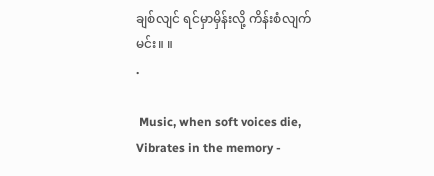ချစ်လျင် ရင်မှာမှိန်းလို့ ကိန်းစံလျက်မင်း။ ။
.

 Music, when soft voices die, Vibrates in the memory -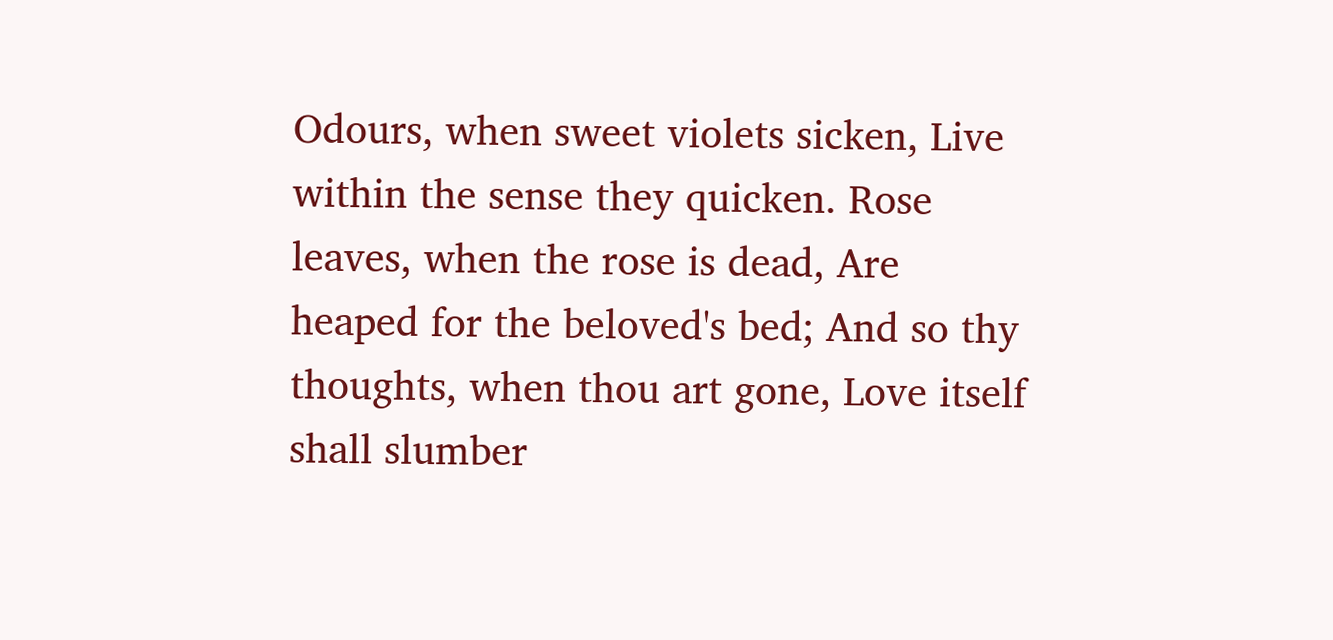Odours, when sweet violets sicken, Live within the sense they quicken. Rose leaves, when the rose is dead, Are heaped for the beloved's bed; And so thy thoughts, when thou art gone, Love itself shall slumber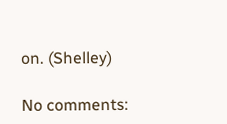on. (Shelley)

No comments: